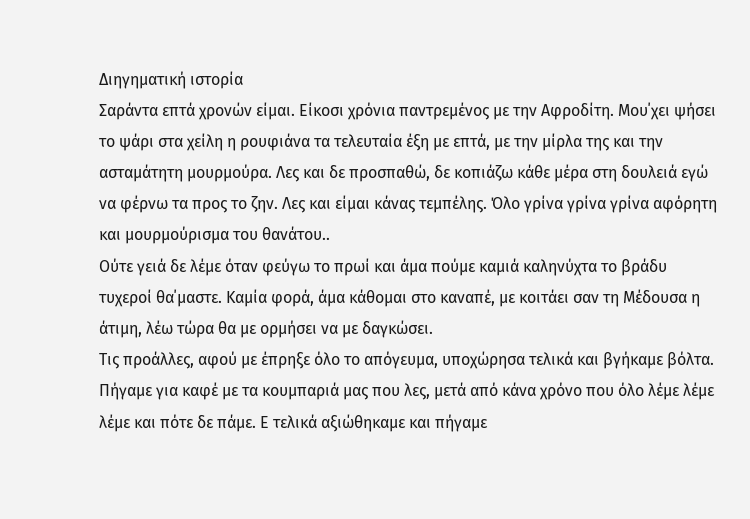Διηγηματική ιστορία
Σαράντα επτά χρονών είμαι. Είκοσι χρόνια παντρεμένος με την Αφροδίτη. Μου΄χει ψήσει το ψάρι στα χείλη η ρουφιάνα τα τελευταία έξη με επτά, με την μίρλα της και την ασταμάτητη μουρμούρα. Λες και δε προσπαθώ, δε κοπιάζω κάθε μέρα στη δουλειά εγώ να φέρνω τα προς το ζην. Λες και είμαι κάνας τεμπέλης. Όλο γρίνα γρίνα γρίνα αφόρητη και μουρμούρισμα του θανάτου..
Ούτε γειά δε λέμε όταν φεύγω το πρωί και άμα πούμε καμιά καληνύχτα το βράδυ τυχεροί θα΄μαστε. Καμία φορά, άμα κάθομαι στο καναπέ, με κοιτάει σαν τη Μέδουσα η άτιμη, λέω τώρα θα με ορμήσει να με δαγκώσει.
Τις προάλλες, αφού με έπρηξε όλο το απόγευμα, υποχώρησα τελικά και βγήκαμε βόλτα. Πήγαμε για καφέ με τα κουμπαριά μας που λες, μετά από κάνα χρόνο που όλο λέμε λέμε λέμε και πότε δε πάμε. Ε τελικά αξιώθηκαμε και πήγαμε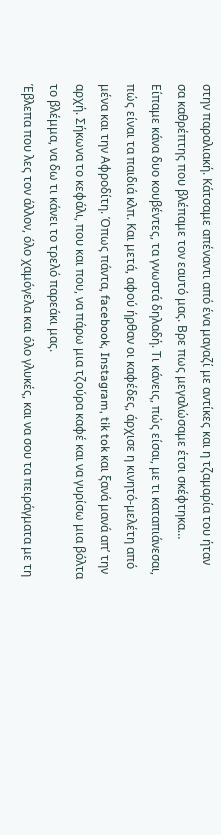στην παραλιακή. Κάτσαμε απέναντι από ένα μαγαζί με αντίκες και η τζαμαρία του ήταν σα καθρέπτης που βλέπαμε τον εαυτό μας. Βρε πως μεγαλώσαμε έτσι σκέφτηκα…
Είπαμε κάνα δυο κουβέντες, τα γνωστά δηλαδή. Τι κάνεις, πώς είσαι, με τι καταπιάνεσαι, πώς είναι τα παιδιά κλπ. Και μετά, αφού ήρθαν οι καφέδες, άρχισε η κινητό-μελέτη από μένα και την Αφροδίτη. Όπως πάντα, facebook, Instagram, tik tok και ξανά μανά απ’ την αρχή. Σήκωνα το κεφάλι, που και που, να πάρω μια τζούρα καφέ και να γυρίσω μια βόλτα το βλέμμα, να δω τι κάνει το τρελό παρεάκι μας.
Έβλεπα που λες τον άλλον, όλο χαμόγελα και όλο γλυκές, και να σου τα πειράγματα με τη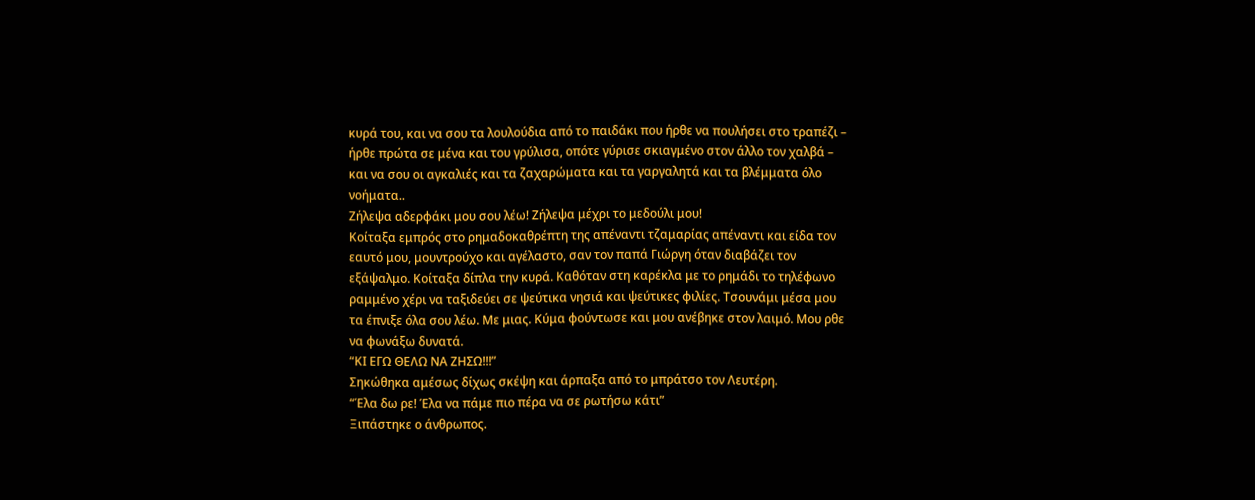κυρά του, και να σου τα λουλούδια από το παιδάκι που ήρθε να πουλήσει στο τραπέζι – ήρθε πρώτα σε μένα και του γρύλισα, οπότε γύρισε σκιαγμένο στον άλλο τον χαλβά – και να σου οι αγκαλιές και τα ζαχαρώματα και τα γαργαλητά και τα βλέμματα όλο νοήματα..
Ζήλεψα αδερφάκι μου σου λέω! Ζήλεψα μέχρι το μεδούλι μου!
Κοίταξα εμπρός στο ρημαδοκαθρέπτη της απέναντι τζαμαρίας απέναντι και είδα τον εαυτό μου, μουντρούχο και αγέλαστο, σαν τον παπά Γιώργη όταν διαβάζει τον εξάψαλμο. Κοίταξα δίπλα την κυρά. Καθόταν στη καρέκλα με το ρημάδι το τηλέφωνο ραμμένο χέρι να ταξιδεύει σε ψεύτικα νησιά και ψεύτικες φιλίες. Τσουνάμι μέσα μου τα έπνιξε όλα σου λέω. Με μιας. Κύμα φούντωσε και μου ανέβηκε στον λαιμό. Μου ρθε να φωνάξω δυνατά.
“ΚΙ ΕΓΩ ΘΕΛΩ ΝΑ ΖΗΣΩ!!!”
Σηκώθηκα αμέσως δίχως σκέψη και άρπαξα από το μπράτσο τον Λευτέρη.
“Έλα δω ρε! Έλα να πάμε πιο πέρα να σε ρωτήσω κάτι”
Ξιπάστηκε ο άνθρωπος.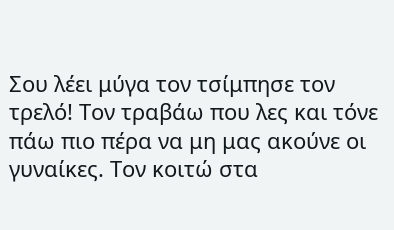Σου λέει μύγα τον τσίμπησε τον τρελό! Τον τραβάω που λες και τόνε πάω πιο πέρα να μη μας ακούνε οι γυναίκες. Τον κοιτώ στα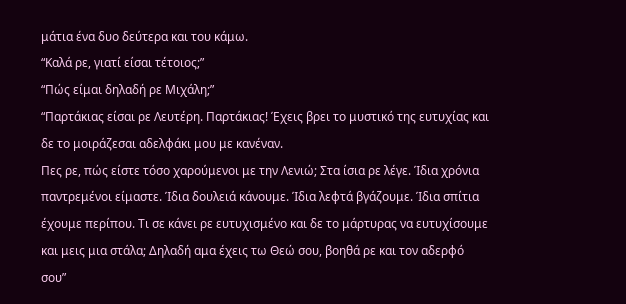μάτια ένα δυο δεύτερα και του κάμω.
“Καλά ρε, γιατί είσαι τέτοιος;”
“Πώς είμαι δηλαδή ρε Μιχάλη;”
“Παρτάκιας είσαι ρε Λευτέρη. Παρτάκιας! Έχεις βρει το μυστικό της ευτυχίας και δε το μοιράζεσαι αδελφάκι μου με κανέναν.
Πες ρε, πώς είστε τόσο χαρούμενοι με την Λενιώ; Στα ίσια ρε λέγε. Ίδια χρόνια παντρεμένοι είμαστε. Ίδια δουλειά κάνουμε. Ίδια λεφτά βγάζουμε. Ίδια σπίτια έχουμε περίπου. Τι σε κάνει ρε ευτυχισμένο και δε το μάρτυρας να ευτυχίσουμε και μεις μια στάλα; Δηλαδή αμα έχεις τω Θεώ σου, βοηθά ρε και τον αδερφό σου”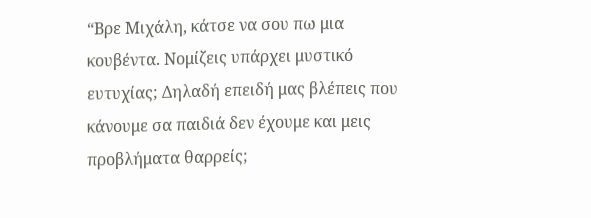“Βρε Μιχάλη, κάτσε να σου πω μια κουβέντα. Νομίζεις υπάρχει μυστικό ευτυχίας; Δηλαδή επειδή μας βλέπεις που κάνουμε σα παιδιά δεν έχουμε και μεις προβλήματα θαρρείς;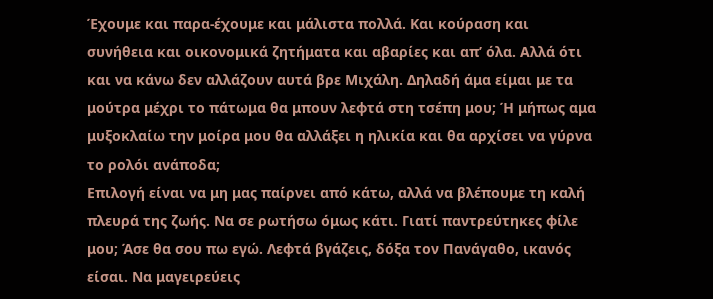Έχουμε και παρα-έχουμε και μάλιστα πολλά. Και κούραση και συνήθεια και οικονομικά ζητήματα και αβαρίες και απ’ όλα. Αλλά ότι και να κάνω δεν αλλάζουν αυτά βρε Μιχάλη. Δηλαδή άμα είμαι με τα μούτρα μέχρι το πάτωμα θα μπουν λεφτά στη τσέπη μου; Ή μήπως αμα μυξοκλαίω την μοίρα μου θα αλλάξει η ηλικία και θα αρχίσει να γύρνα το ρολόι ανάποδα;
Επιλογή είναι να μη μας παίρνει από κάτω, αλλά να βλέπουμε τη καλή πλευρά της ζωής. Να σε ρωτήσω όμως κάτι. Γιατί παντρεύτηκες φίλε μου; Άσε θα σου πω εγώ. Λεφτά βγάζεις, δόξα τον Πανάγαθο, ικανός είσαι. Να μαγειρεύεις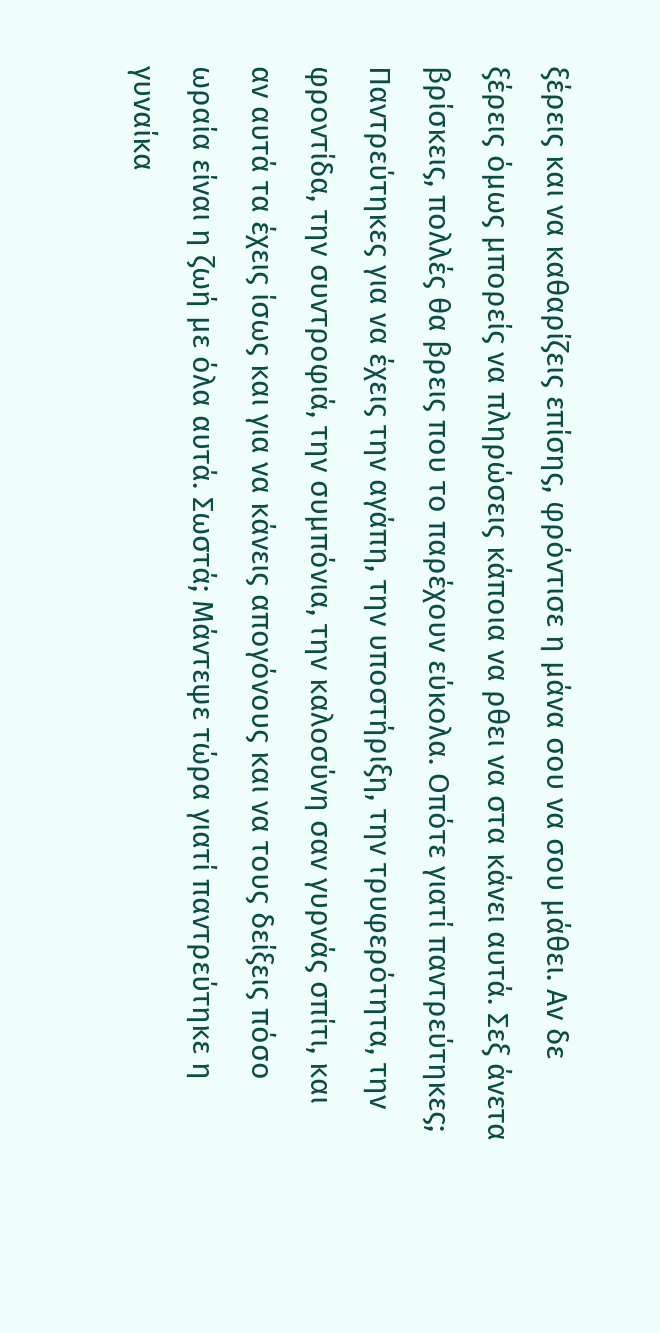ξέρεις και να καθαρίζεις επίσης, φρόντισε η μάνα σου να σου μάθει. Αν δε ξέρεις όμως μπορείς να πληρώσεις κάποια να ρθει να στα κάνει αυτά. Σεξ άνετα βρίσκεις, πολλές θα βρεις που το παρέχουν εύκολα. Οπότε γιατί παντρεύτηκες; Παντρεύτηκες για να έχεις την αγάπη, την υποστήριξη, την τρυφερότητα, την φροντίδα, την συντροφιά, την συμπόνια, την καλοσύνη σαν γυρνάς σπίτι, και αν αυτά τα έχεις ίσως και για να κάνεις απογόνους και να τους δείξεις πόσο ωραία είναι η ζωή με όλα αυτά. Σωστά; Μάντεψε τώρα γιατί παντρεύτηκε η γυναίκα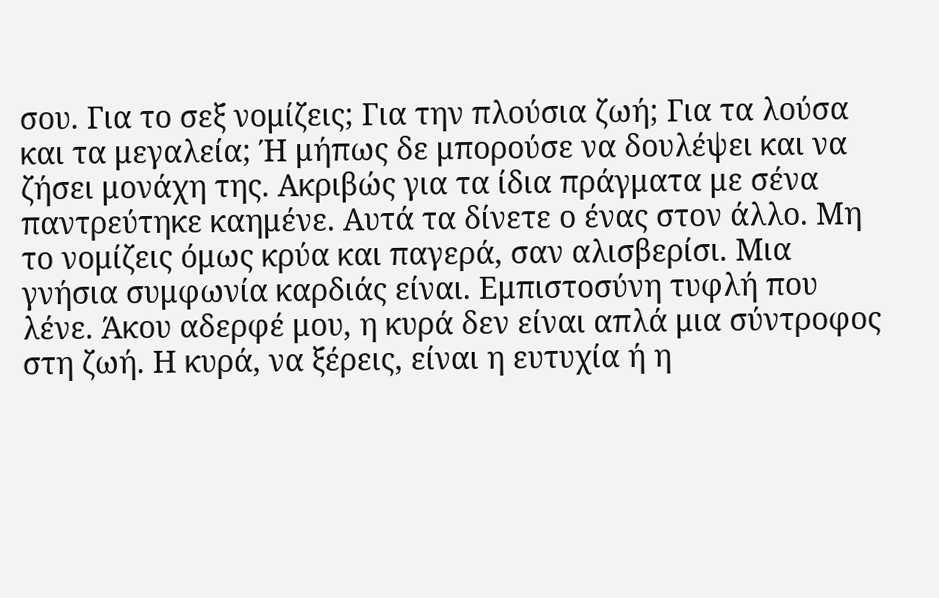σου. Για το σεξ νομίζεις; Για την πλούσια ζωή; Για τα λούσα και τα μεγαλεία; Ή μήπως δε μπορούσε να δουλέψει και να ζήσει μονάχη της. Ακριβώς για τα ίδια πράγματα με σένα παντρεύτηκε καημένε. Αυτά τα δίνετε ο ένας στον άλλο. Μη το νομίζεις όμως κρύα και παγερά, σαν αλισβερίσι. Μια γνήσια συμφωνία καρδιάς είναι. Εμπιστοσύνη τυφλή που λένε. Άκου αδερφέ μου, η κυρά δεν είναι απλά μια σύντροφος στη ζωή. Η κυρά, να ξέρεις, είναι η ευτυχία ή η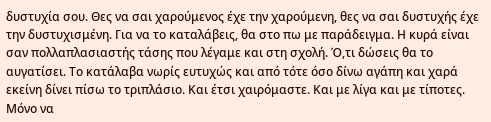δυστυχία σου. Θες να σαι χαρούμενος έχε την χαρούμενη, θες να σαι δυστυχής έχε την δυστυχισμένη. Για να το καταλάβεις, θα στο πω με παράδειγμα. Η κυρά είναι σαν πολλαπλασιαστής τάσης που λέγαμε και στη σχολή. Ό,τι δώσεις θα το αυγατίσει. Το κατάλαβα νωρίς ευτυχώς και από τότε όσο δίνω αγάπη και χαρά εκείνη δίνει πίσω το τριπλάσιο. Και έτσι χαιρόμαστε. Και με λίγα και με τίποτες. Μόνο να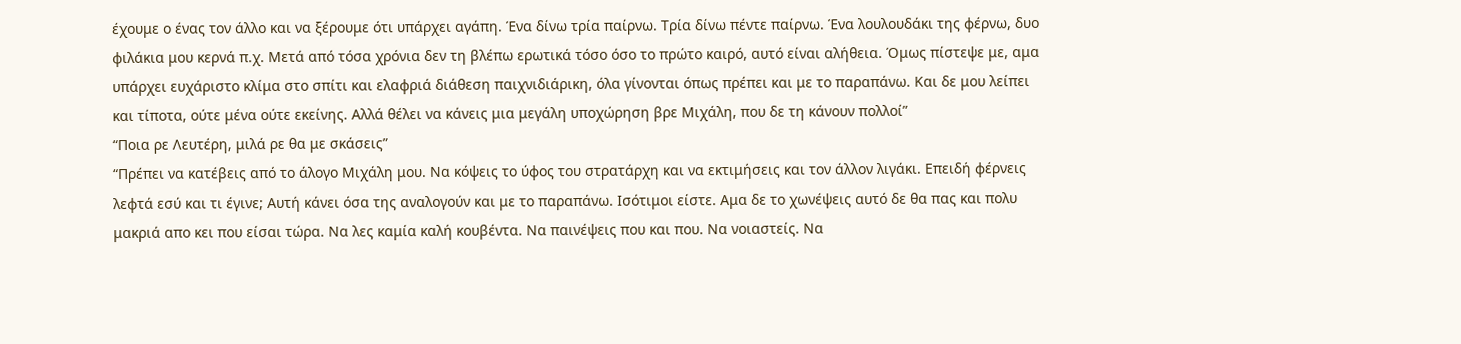έχουμε ο ένας τον άλλο και να ξέρουμε ότι υπάρχει αγάπη. Ένα δίνω τρία παίρνω. Τρία δίνω πέντε παίρνω. Ένα λουλουδάκι της φέρνω, δυο φιλάκια μου κερνά π.χ. Μετά από τόσα χρόνια δεν τη βλέπω ερωτικά τόσο όσο το πρώτο καιρό, αυτό είναι αλήθεια. Όμως πίστεψε με, αμα υπάρχει ευχάριστο κλίμα στο σπίτι και ελαφριά διάθεση παιχνιδιάρικη, όλα γίνονται όπως πρέπει και με το παραπάνω. Και δε μου λείπει και τίποτα, ούτε μένα ούτε εκείνης. Αλλά θέλει να κάνεις μια μεγάλη υποχώρηση βρε Μιχάλη, που δε τη κάνουν πολλοί”
“Ποια ρε Λευτέρη, μιλά ρε θα με σκάσεις”
“Πρέπει να κατέβεις από το άλογο Μιχάλη μου. Να κόψεις το ύφος του στρατάρχη και να εκτιμήσεις και τον άλλον λιγάκι. Επειδή φέρνεις λεφτά εσύ και τι έγινε; Αυτή κάνει όσα της αναλογούν και με το παραπάνω. Ισότιμοι είστε. Αμα δε το χωνέψεις αυτό δε θα πας και πολυ μακριά απο κει που είσαι τώρα. Να λες καμία καλή κουβέντα. Να παινέψεις που και που. Να νοιαστείς. Να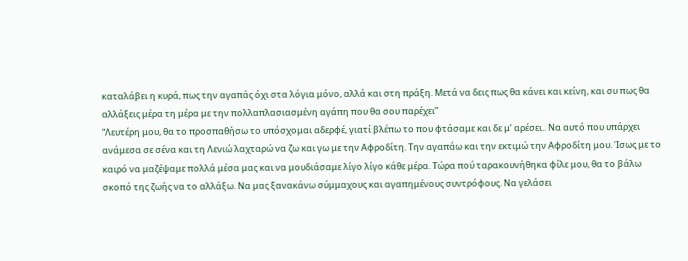καταλάβει η κυρά, πως την αγαπάς όχι στα λόγια μόνο, αλλά και στη πράξη. Μετά να δεις πως θα κάνει και κείνη, και συ πως θα αλλάξεις μέρα τη μέρα με την πολλαπλασιασμένη αγάπη που θα σου παρέχει”
“Λευτέρη μου, θα το προσπαθήσω το υπόσχομαι αδερφέ, γιατί βλέπω το που φτάσαμε και δε μ’ αρέσει.. Να αυτό που υπάρχει ανάμεσα σε σένα και τη Λενιώ λαχταρώ να ζω και γω με την Αφροδίτη. Την αγαπάω και την εκτιμώ την Αφροδίτη μου. Ίσως με το καιρό να μαζέψαμε πολλά μέσα μας και να μουδιάσαμε λίγο λίγο κάθε μέρα. Τώρα πού ταρακουνήθηκα φίλε μου, θα το βάλω σκοπό της ζωής να το αλλάξω. Να μας ξανακάνω σύμμαχους και αγαπημένους συντρόφους. Να γελάσει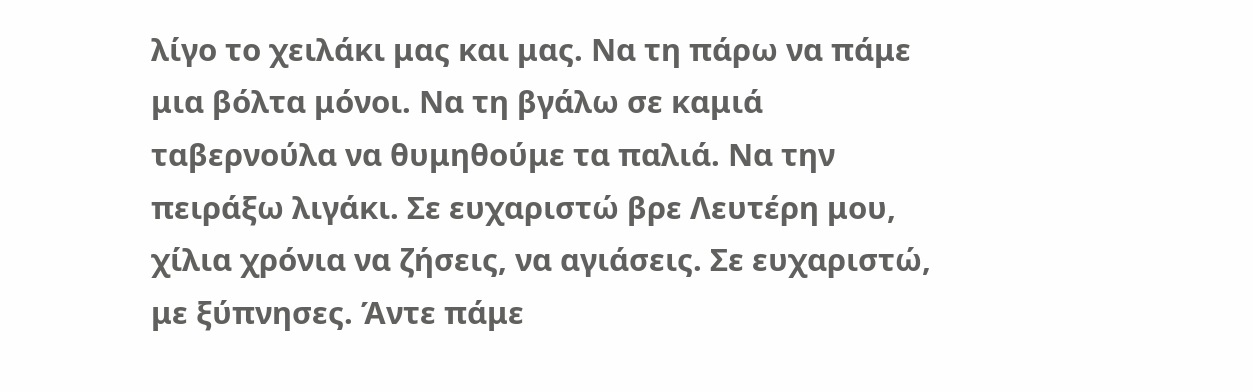λίγο το χειλάκι μας και μας. Να τη πάρω να πάμε μια βόλτα μόνοι. Να τη βγάλω σε καμιά ταβερνούλα να θυμηθούμε τα παλιά. Να την πειράξω λιγάκι. Σε ευχαριστώ βρε Λευτέρη μου, χίλια χρόνια να ζήσεις, να αγιάσεις. Σε ευχαριστώ, με ξύπνησες. Άντε πάμε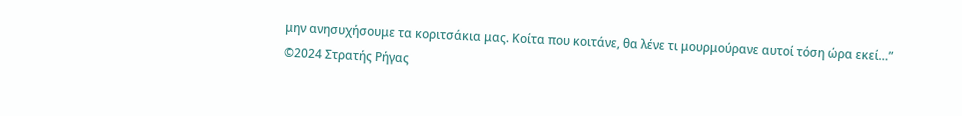μην ανησυχήσουμε τα κοριτσάκια μας. Κοίτα που κοιτάνε, θα λένε τι μουρμούρανε αυτοί τόση ώρα εκεί…”
©2024 Στρατής Ρήγας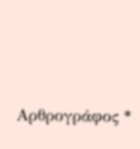Αρθρογράφος *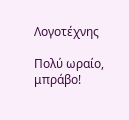Λογοτέχνης

Πολύ ωραίο, μπράβο!